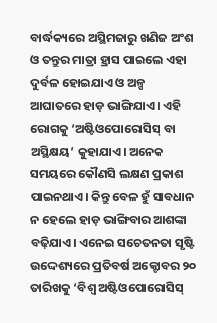ବାର୍ଦ୍ଧକ୍ୟରେ ଅସ୍ଥିମଜାରୁ ଖଣିଜ ଅଂଶ ଓ ତନ୍ତୁର ମାତ୍ରା ହ୍ରାସ ପାଇଲେ ଏହା ଦୁର୍ବଳ ହୋଇଯାଏ ଓ ଅଳ୍ପ ଆଘାତରେ ହାଡ଼ ଭାଙ୍ଗିଯାଏ। ଏହି ରୋଗକୁ ‘ଅଷ୍ଟିଓପୋରୋସିସ୍ ବା ଅସ୍ଥିକ୍ଷୟ’ କୁହାଯାଏ। ଅନେକ ସମୟରେ କୌଣସି ଲକ୍ଷଣ ପ୍ରକାଶ ପାଇନଥାଏ। କିନ୍ତୁ ବେଳ ହୁଁ ସାବଧାନ ନ ହେଲେ ହାଡ଼ ଭାଙ୍ଗିବାର ଆଶଙ୍କା ବଢ଼ିଯାଏ। ଏନେଇ ସଚେତନତା ସୃଷ୍ଟି ଉଦ୍ଦେଶ୍ୟରେ ପ୍ରତିବର୍ଷ ଅକ୍ଟୋବର ୨୦ ତାରିଖକୁ ‘ବିଶ୍ୱ ଅଷ୍ଟିଓପୋରୋସିସ୍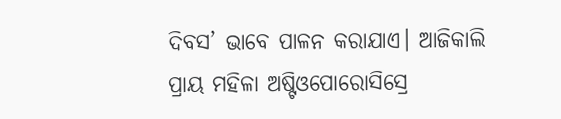ଦିବସ’ ଭାବେ ପାଳନ କରାଯାଏ। ଆଜିକାଲି ପ୍ରାୟ ମହିଳା ଅଷ୍ଟିଓପୋରୋସିସ୍ରେ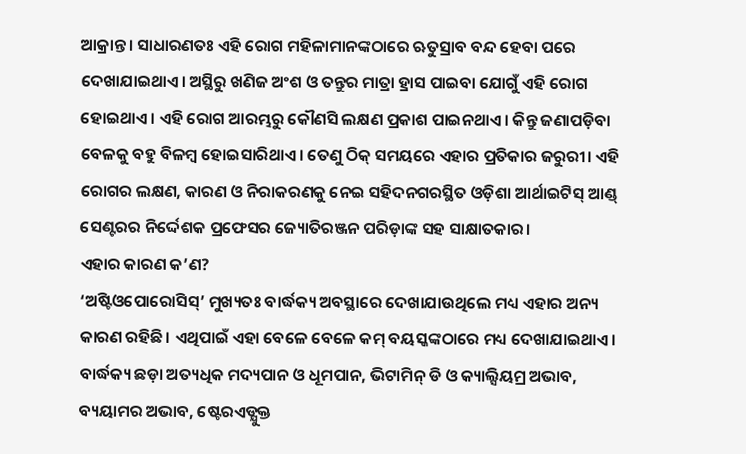ଆକ୍ରାନ୍ତ। ସାଧାରଣତଃ ଏହି ରୋଗ ମହିଳାମାନଙ୍କଠାରେ ଋତୁସ୍ରାବ ବନ୍ଦ ହେବା ପରେ ଦେଖାଯାଇଥାଏ। ଅସ୍ଥିରୁ ଖଣିଜ ଅଂଶ ଓ ତନ୍ତୁର ମାତ୍ରା ହ୍ରାସ ପାଇବା ଯୋଗୁଁ ଏହି ରୋଗ ହୋଇଥାଏ। ଏହି ରୋଗ ଆରମ୍ଭରୁ କୌଣସି ଲକ୍ଷଣ ପ୍ରକାଶ ପାଇନଥାଏ। କିନ୍ତୁ ଜଣାପଡ଼ିବା ବେଳକୁ ବହୁ ବିଳମ୍ବ ହୋଇସାରିଥାଏ। ତେଣୁ ଠିକ୍ ସମୟରେ ଏହାର ପ୍ରତିକାର ଜରୁରୀ। ଏହି ରୋଗର ଲକ୍ଷଣ, କାରଣ ଓ ନିରାକରଣକୁ ନେଇ ସହିଦନଗରସ୍ଥିତ ଓଡ଼ିଶା ଆର୍ଥାଇଟିସ୍ ଆଣ୍ଡ୍ ସେଣ୍ଟରର ନିର୍ଦ୍ଦେଶକ ପ୍ରଫେସର ଜ୍ୟୋତିରଞ୍ଜନ ପରିଡ଼ାଙ୍କ ସହ ସାକ୍ଷାତକାର।
ଏହାର କାରଣ କ’ଣ?
‘ଅଷ୍ଟିଓପୋରୋସିସ୍’ ମୁଖ୍ୟତଃ ବାର୍ଦ୍ଧକ୍ୟ ଅବସ୍ଥାରେ ଦେଖାଯାଉଥିଲେ ମଧ୍ୟ ଏହାର ଅନ୍ୟ କାରଣ ରହିଛି। ଏଥିପାଇଁ ଏହା ବେଳେ ବେଳେ କମ୍ ବୟସ୍କଙ୍କଠାରେ ମଧ୍ୟ ଦେଖାଯାଇଥାଏ। ବାର୍ଦ୍ଧକ୍ୟ ଛଡ଼ା ଅତ୍ୟଧିକ ମଦ୍ୟପାନ ଓ ଧୂମପାନ, ଭିଟାମିନ୍ ଡି ଓ କ୍ୟାଲ୍ସିୟମ୍ର ଅଭାବ, ବ୍ୟୟାମର ଅଭାବ, ଷ୍ଟେରଏଡ୍ଯୁକ୍ତ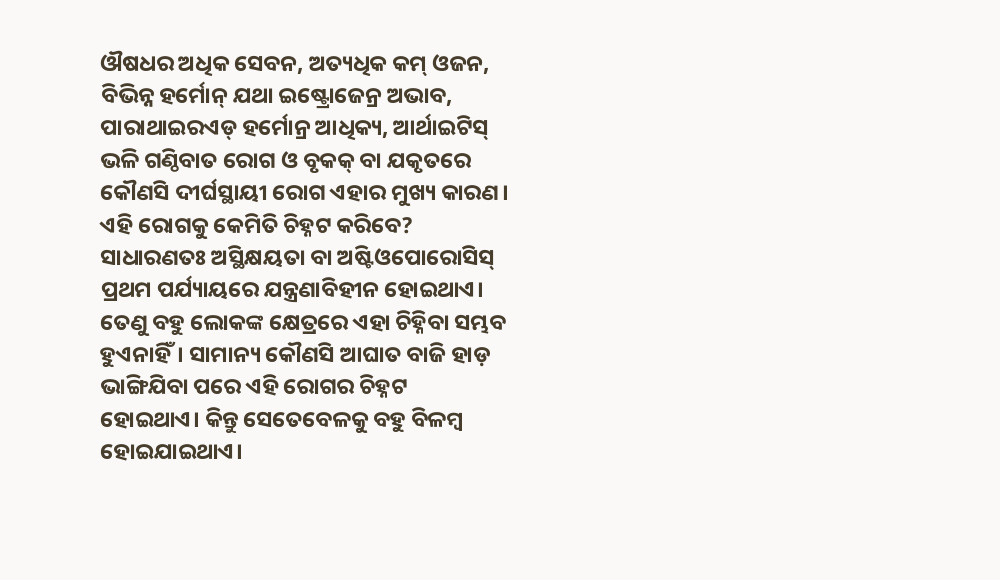ଔଷଧର ଅଧିକ ସେବନ, ଅତ୍ୟଧିକ କମ୍ ଓଜନ, ବିଭିନ୍ନ ହର୍ମୋନ୍ ଯଥା ଇଷ୍ଟ୍ରୋଜେନ୍ର ଅଭାବ, ପାରାଥାଇରଏଡ୍ ହର୍ମୋନ୍ର ଆଧିକ୍ୟ, ଆର୍ଥାଇଟିସ୍ ଭଳି ଗଣ୍ଠିବାତ ରୋଗ ଓ ବୃକକ୍ ବା ଯକୃତରେ କୌଣସି ଦୀର୍ଘସ୍ଥାୟୀ ରୋଗ ଏହାର ମୁଖ୍ୟ କାରଣ।
ଏହି ରୋଗକୁ କେମିତି ଚିହ୍ନଟ କରିବେ?
ସାଧାରଣତଃ ଅସ୍ଥିକ୍ଷୟତା ବା ଅଷ୍ଟିଓପୋରୋସିସ୍ ପ୍ରଥମ ପର୍ଯ୍ୟାୟରେ ଯନ୍ତ୍ରଣାବିହୀନ ହୋଇଥାଏ। ତେଣୁ ବହୁ ଲୋକଙ୍କ କ୍ଷେତ୍ରରେ ଏହା ଚିହ୍ନିବା ସମ୍ଭବ ହୁଏନାହିଁ। ସାମାନ୍ୟ କୌଣସି ଆଘାତ ବାଜି ହାଡ଼ ଭାଙ୍ଗିଯିବା ପରେ ଏହି ରୋଗର ଚିହ୍ନଟ ହୋଇଥାଏ। କିନ୍ତୁ ସେତେବେଳକୁ ବହୁ ବିଳମ୍ବ ହୋଇଯାଇଥାଏ।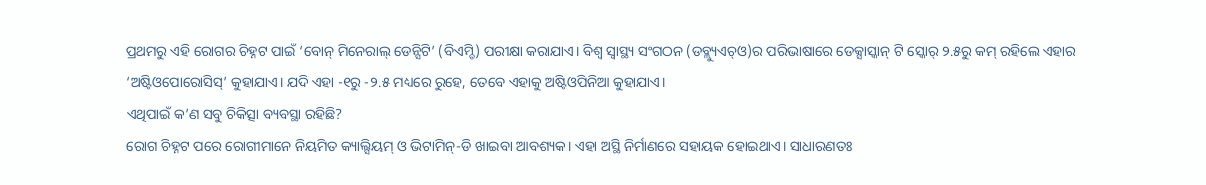ପ୍ରଥମରୁ ଏହି ରୋଗର ଚିହ୍ନଟ ପାଇଁ ‘ବୋନ୍ ମିନେରାଲ୍ ଡେନ୍ସିଟି’ (ବିଏମ୍ଡି) ପରୀକ୍ଷା କରାଯାଏ। ବିଶ୍ବ ସ୍ବାସ୍ଥ୍ୟ ସଂଗଠନ (ଡବ୍ଲ୍ୟୁଏଚ୍ଓ)ର ପରିଭାଷାରେ ଡେକ୍ସାସ୍କାନ୍ ଟି ସ୍କୋର୍ ୨.୫ରୁ କମ୍ ରହିଲେ ଏହାର ‘ଅଷ୍ଟିଓପୋରୋସିସ୍’ କୁହାଯାଏ। ଯଦି ଏହା -୧ରୁ -୨.୫ ମଧ୍ୟରେ ରୁହେ, ତେବେ ଏହାକୁ ଅଷ୍ଟିଓପିନିଆ କୁହାଯାଏ।
ଏଥିପାଇଁ କ’ଣ ସବୁ ଚିକିତ୍ସା ବ୍ୟବସ୍ଥା ରହିଛି?
ରୋଗ ଚିହ୍ନଟ ପରେ ରୋଗୀମାନେ ନିୟମିତ କ୍ୟାଲ୍ସିୟମ୍ ଓ ଭିଟାମିନ୍-ଡି ଖାଇବା ଆବଶ୍ୟକ। ଏହା ଅସ୍ଥି ନିର୍ମାଣରେ ସହାୟକ ହୋଇଥାଏ। ସାଧାରଣତଃ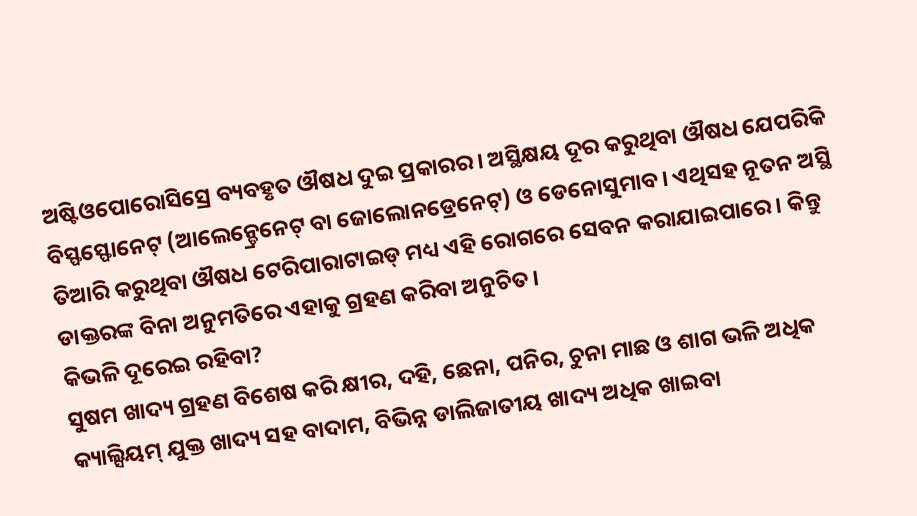ଅଷ୍ଟିଓପୋରୋସିସ୍ରେ ବ୍ୟବହୃତ ଔଷଧ ଦୁଇ ପ୍ରକାରର। ଅସ୍ଥିକ୍ଷୟ ଦୂର କରୁଥିବା ଔଷଧ ଯେପରିକି ବିସ୍ଫସ୍ଫୋନେଟ୍ (ଆଲେନ୍ଡ୍ରେନେଟ୍ ବା ଜୋଲୋନଡ୍ରେନେଟ୍) ଓ ଡେନୋସୁମାବ। ଏଥିସହ ନୂତନ ଅସ୍ଥି ତିଆରି କରୁଥିବା ଔଷଧ ଟେରିପାରାଟାଇଡ୍ ମଧ୍ୟ ଏହି ରୋଗରେ ସେବନ କରାଯାଇପାରେ। କିନ୍ତୁ ଡାକ୍ତରଙ୍କ ବିନା ଅନୁମତିରେ ଏହାକୁ ଗ୍ରହଣ କରିବା ଅନୁଚିତ।
କିଭଳି ଦୂରେଇ ରହିବା?
ସୁଷମ ଖାଦ୍ୟ ଗ୍ରହଣ ବିଶେଷ କରି କ୍ଷୀର, ଦହି, ଛେନା, ପନିର, ଚୁନା ମାଛ ଓ ଶାଗ ଭଳି ଅଧିକ କ୍ୟାଲ୍ସିୟମ୍ ଯୁକ୍ତ ଖାଦ୍ୟ ସହ ବାଦାମ, ବିଭିନ୍ନ ଡାଲିଜାତୀୟ ଖାଦ୍ୟ ଅଧିକ ଖାଇବା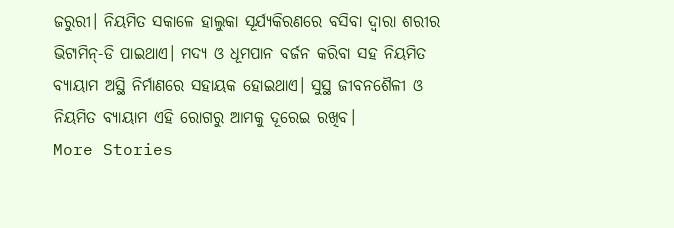ଜରୁରୀ। ନିୟମିତ ସକାଳେ ହାଲୁକା ସୂର୍ଯ୍ୟକିରଣରେ ବସିବା ଦ୍ବାରା ଶରୀର ଭିଟାମିନ୍-ଡି ପାଇଥାଏ। ମଦ୍ୟ ଓ ଧୂମପାନ ବର୍ଜନ କରିବା ସହ ନିୟମିତ ବ୍ୟାୟାମ ଅସ୍ଥି ନିର୍ମାଣରେ ସହାୟକ ହୋଇଥାଏ। ସୁସ୍ଥ ଜୀବନଶୈଳୀ ଓ ନିୟମିତ ବ୍ୟାୟାମ ଏହି ରୋଗରୁ ଆମକୁ ଦୂରେଇ ରଖିବ।
More Stories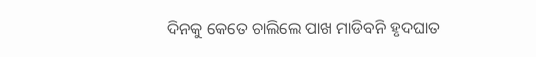ଦିନକୁ କେତେ ଚାଲିଲେ ପାଖ ମାଡିବନି ହୃଦଘାତ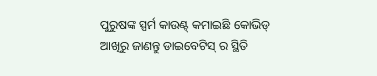ପୁରୁଷଙ୍କ ସ୍ପର୍ମ କାଉଣ୍ଟ୍ କମାଇଛି କୋଭିଡ୍
ଆଖିରୁ ଜାଣନ୍ତୁ ଡାଇବେଟିସ୍ ର ସ୍ଥିତି